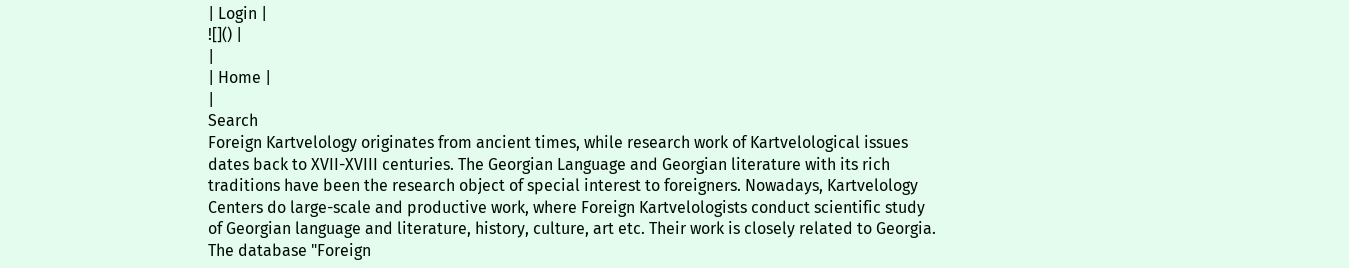| Login |
![]() |
|
| Home |
|
Search
Foreign Kartvelology originates from ancient times, while research work of Kartvelological issues dates back to XVII-XVIII centuries. The Georgian Language and Georgian literature with its rich traditions have been the research object of special interest to foreigners. Nowadays, Kartvelology Centers do large-scale and productive work, where Foreign Kartvelologists conduct scientific study of Georgian language and literature, history, culture, art etc. Their work is closely related to Georgia.
The database "Foreign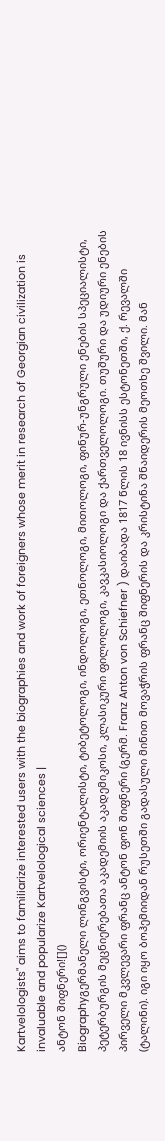Kartvelologists" aims to familiarize interested users with the biographies and work of foreigners whose merit in research of Georgian civilization is invaluable and popularize Kartvelological sciences |
ანტონ შიფნერი![]()
Biographyგერმანელი ლინგვისტი, ორიენტალისტი, ტიბეტოლოგი, ინდოლოგი, ეთნოლოგი, მითოლოგი, ფინურ-უნგრული ენების სპეციალისტი, პეტერბურგის მეცნიერებათა აკადემიის აკადემიკოსი, კლასიკური ფილოლოგი, კავკასიოლოგი და ქართველოლოგი. თუშური და უდიური ენების პირველი მკვლევარი ფრანც ანტონ ფონ შიფნერი (გერმ. Franz Anton von Schiefner ) დაიბადა 1817 წლის 18 ივნისს ესტონეთში, ქ. რევალში (ტალინი). იგი იყო ბოჰემიიდან რუსეთში გადასული მინით მოვაჭრის ფრანც შიფნერის და კრისტინა შნაიდერის მეოთხე შვილი. მან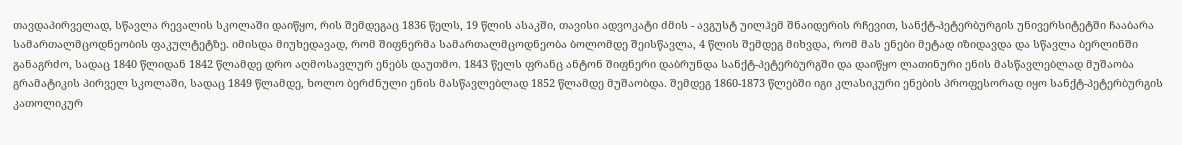თავდაპირველად, სწავლა რევალის სკოლაში დაიწყო, რის შემდეგაც 1836 წელს, 19 წლის ასაკში, თავისი ადვოკატი ძმის - ავგუსტ უილჰემ შნაიდერის რჩევით, სანქტ-პეტერბურგის უნივერსიტეტში ჩააბარა სამართალმცოდნეობის ფაკულტეტზე. იმისდა მიუხედავად, რომ შიფნერმა სამართალმცოდნეობა ბოლომდე შეისწავლა, 4 წლის შემდეგ მიხვდა, რომ მას ენები მეტად იზიდავდა და სწავლა ბერლინში განაგრძო, სადაც 1840 წლიდან 1842 წლამდე დრო აღმოსავლურ ენებს დაუთმო. 1843 წელს ფრანც ანტონ შიფნერი დაბრუნდა სანქტ-პეტერბურგში და დაიწყო ლათინური ენის მასწავლებლად მუშაობა გრამატიკის პირველ სკოლაში, სადაც 1849 წლამდე, ხოლო ბერძნული ენის მასწავლებლად 1852 წლამდე მუშაობდა. შემდეგ 1860-1873 წლებში იგი კლასიკური ენების პროფესორად იყო სანქტ-პეტერბურგის კათოლიკურ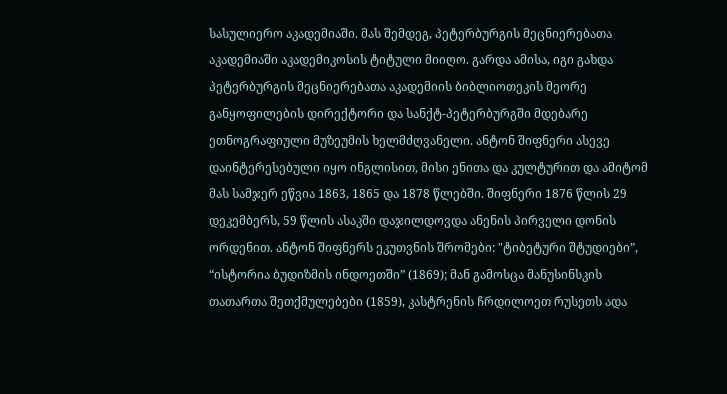სასულიერო აკადემიაში. მას შემდეგ, პეტერბურგის მეცნიერებათა აკადემიაში აკადემიკოსის ტიტული მიიღო. გარდა ამისა, იგი გახდა პეტერბურგის მეცნიერებათა აკადემიის ბიბლიოთეკის მეორე განყოფილების დირექტორი და სანქტ-პეტერბურგში მდებარე ეთნოგრაფიული მუზეუმის ხელმძღვანელი. ანტონ შიფნერი ასევე დაინტერესებული იყო ინგლისით, მისი ენითა და კულტურით და ამიტომ მას სამჯერ ეწვია 1863, 1865 და 1878 წლებში. შიფნერი 1876 წლის 29 დეკემბერს, 59 წლის ასაკში დაჯილდოვდა ანენის პირველი დონის ორდენით. ანტონ შიფნერს ეკუთვნის შრომები: "ტიბეტური შტუდიები”, “ისტორია ბუდიზმის ინდოეთში” (1869); მან გამოსცა მანუსინსკის თათართა შეთქმულებები (1859), კასტრენის ჩრდილოეთ რუსეთს ადა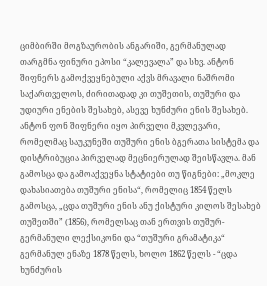ციმბირში მოგზაურობის ანგარიში, გერმანულად თარგმნა ფინური ეპოსი “კალევალა” და სხვ. ანტონ შიფნერს გამოქვეყნებული აქვს მრავალი ნაშრომი საქართველოს, ძირითადად კი თუშეთის, თუშური და უდიური ენების შესახებ, ასევე ხუნძური ენის შესახებ. ანტონ ფონ შიფნერი იყო პირველი მკვლევარი, რომელმაც საუკუნეში თუშური ენის ბგერათა სისტემა და დისტრიბუცია პირველად მეცნიერულად შეისწავლა. მან გამოსცა და გამოაქვეყნა სტატიები თუ წიგნები: „მოკლე დახასიათება თუშური ენისა“, რომელიც 1854 წელს გამოსცა, „ცდა თუშური ენის ანუ ქისტური კილოს შესახებ თუშეთში” (1856), რომელსაც თან ერთვის თუშურ-გერმანული ლექსიკონი და “თუშური გრამატიკა“ გერმანულ ენაზე 1878 წელს, ხოლო 1862 წელს - “ცდა ხუნძურის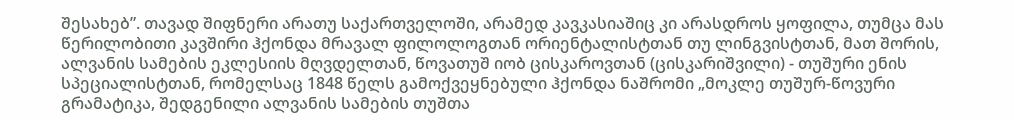შესახებ”. თავად შიფნერი არათუ საქართველოში, არამედ კავკასიაშიც კი არასდროს ყოფილა, თუმცა მას წერილობითი კავშირი ჰქონდა მრავალ ფილოლოგთან ორიენტალისტთან თუ ლინგვისტთან, მათ შორის, ალვანის სამების ეკლესიის მღვდელთან, წოვათუშ იობ ცისკაროვთან (ცისკარიშვილი) - თუშური ენის სპეციალისტთან, რომელსაც 1848 წელს გამოქვეყნებული ჰქონდა ნაშრომი „მოკლე თუშურ-წოვური გრამატიკა, შედგენილი ალვანის სამების თუშთა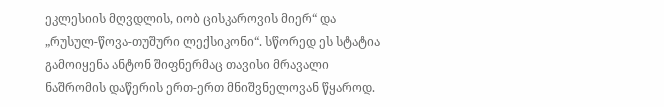ეკლესიის მღვდლის, იობ ცისკაროვის მიერ“ და „რუსულ-წოვა-თუშური ლექსიკონი“. სწორედ ეს სტატია გამოიყენა ანტონ შიფნერმაც თავისი მრავალი ნაშრომის დაწერის ერთ-ერთ მნიშვნელოვან წყაროდ.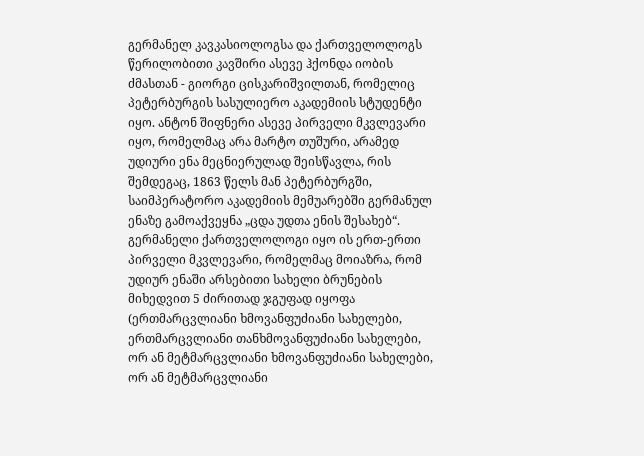გერმანელ კავკასიოლოგსა და ქართველოლოგს წერილობითი კავშირი ასევე ჰქონდა იობის ძმასთან - გიორგი ცისკარიშვილთან, რომელიც პეტერბურგის სასულიერო აკადემიის სტუდენტი იყო. ანტონ შიფნერი ასევე პირველი მკვლევარი იყო, რომელმაც არა მარტო თუშური, არამედ უდიური ენა მეცნიერულად შეისწავლა, რის შემდეგაც, 1863 წელს მან პეტერბურგში, საიმპერატორო აკადემიის მემუარებში გერმანულ ენაზე გამოაქვეყნა „ცდა უდთა ენის შესახებ“. გერმანელი ქართველოლოგი იყო ის ერთ-ერთი პირველი მკვლევარი, რომელმაც მოიაზრა, რომ უდიურ ენაში არსებითი სახელი ბრუნების მიხედვით 5 ძირითად ჯგუფად იყოფა (ერთმარცვლიანი ხმოვანფუძიანი სახელები, ერთმარცვლიანი თანხმოვანფუძიანი სახელები, ორ ან მეტმარცვლიანი ხმოვანფუძიანი სახელები, ორ ან მეტმარცვლიანი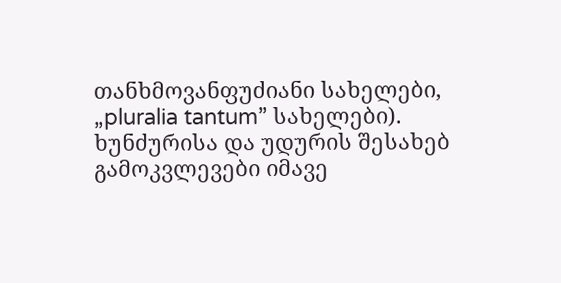თანხმოვანფუძიანი სახელები, „pluralia tantum” სახელები). ხუნძურისა და უდურის შესახებ გამოკვლევები იმავე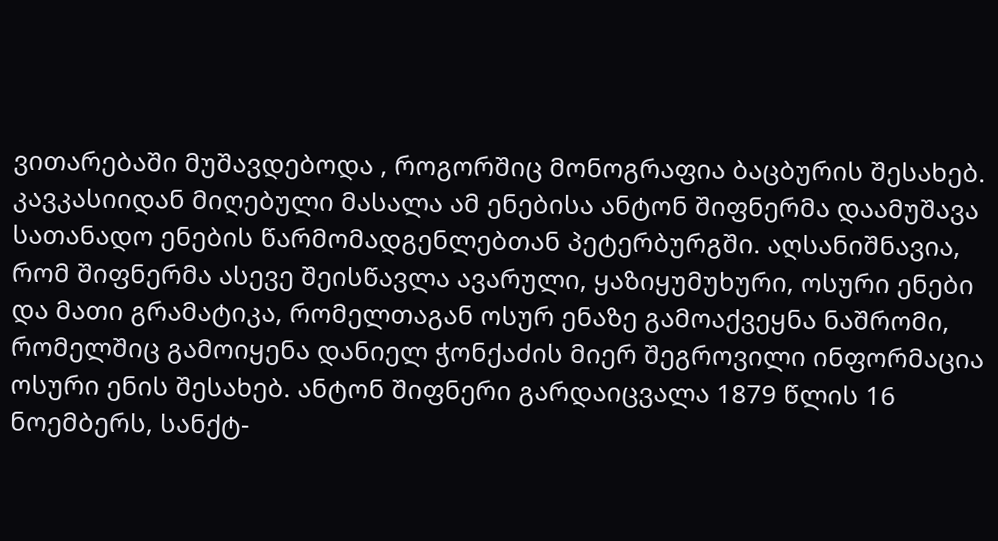ვითარებაში მუშავდებოდა , როგორშიც მონოგრაფია ბაცბურის შესახებ. კავკასიიდან მიღებული მასალა ამ ენებისა ანტონ შიფნერმა დაამუშავა სათანადო ენების წარმომადგენლებთან პეტერბურგში. აღსანიშნავია, რომ შიფნერმა ასევე შეისწავლა ავარული, ყაზიყუმუხური, ოსური ენები და მათი გრამატიკა, რომელთაგან ოსურ ენაზე გამოაქვეყნა ნაშრომი, რომელშიც გამოიყენა დანიელ ჭონქაძის მიერ შეგროვილი ინფორმაცია ოსური ენის შესახებ. ანტონ შიფნერი გარდაიცვალა 1879 წლის 16 ნოემბერს, სანქტ-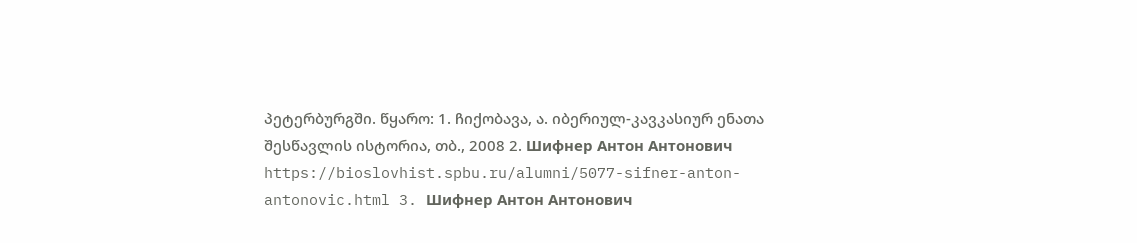პეტერბურგში. წყარო: 1. ჩიქობავა, ა. იბერიულ-კავკასიურ ენათა შესწავლის ისტორია, თბ., 2008 2. Шифнер Антон Антонович https://bioslovhist.spbu.ru/alumni/5077-sifner-anton-antonovic.html 3. Шифнер Антон Антонович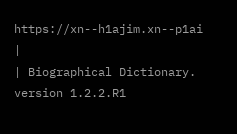https://xn--h1ajim.xn--p1ai
|
| Biographical Dictionary. version 1.2.2.R1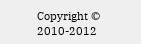Copyright © 2010-2012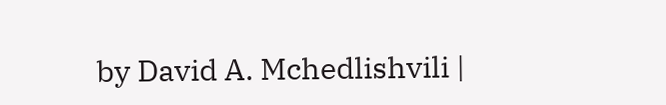by David A. Mchedlishvili |